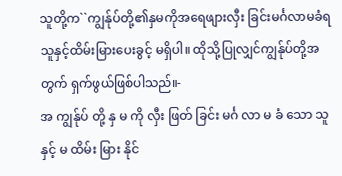သူတို့က``ကျွန်ုပ်တို့၏နှမကိုအရေဖျားလှီး ခြင်းမင်္ဂလာမခံရသူနှင့်ထိမ်းမြားပေးခွင့် မရှိပါ။ ထိုသို့ပြုလျှင်ကျွန်ုပ်တို့အတွက် ရှက်ဖွယ်ဖြစ်ပါသည်။-
အ ကျွန်ုပ် တို့ နှ မ ကို လှီး ဖြတ် ခြင်း မင်္ဂ လာ မ ခံ သော သူ နှင့် မ ထိမ်း မြား နိုင်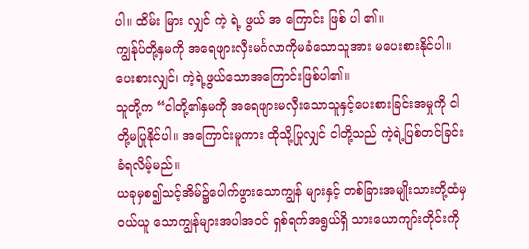ပါ။ ထိမ်း မြား လျှင် ကဲ့ ရဲ့ ဖွယ် အ ကြောင်း ဖြစ် ပါ ၏။
ကျွန်ုပ်တို့နှမကို အရေဖျားလှီးမင်္ဂလာကိုမခံသောသူအား မပေးစားနိုင်ပါ။ ပေးစားလျှင်၊ ကဲ့ရဲ့ဖွယ်သောအကြောင်းဖြစ်ပါ၏။
သူတို့က “ငါတို့၏နှမကို အရေဖျားမလှီးသောသူနှင့်ပေးစားခြင်းအမှုကို ငါတို့မပြုနိုင်ပါ။ အကြောင်းမူကား ထိုသို့ပြုလျှင် ငါတို့သည် ကဲ့ရဲ့ပြစ်တင်ခြင်းခံရလိမ့်မည်။
ယခုမှစ၍သင့်အိမ်၌ပေါက်ဖွားသောကျွန် များနှင့် တစ်ခြားအမျိုးသားတို့ထံမှဝယ်ယူ သောကျွန်များအပါအဝင် ရှစ်ရက်အရွယ်ရှိ သားယောကျာ်းတိုင်းကို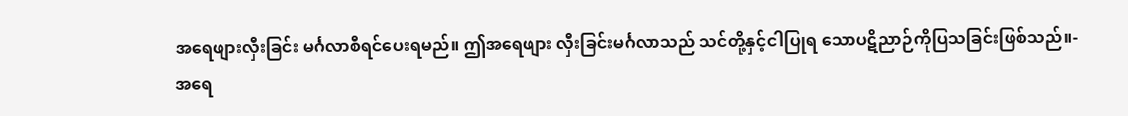အရေဖျားလှီးခြင်း မင်္ဂလာစီရင်ပေးရမည်။ ဤအရေဖျား လှီးခြင်းမင်္ဂလာသည် သင်တို့နှင့်ငါပြုရ သောပဋိညာဉ်ကိုပြသခြင်းဖြစ်သည်။-
အရေ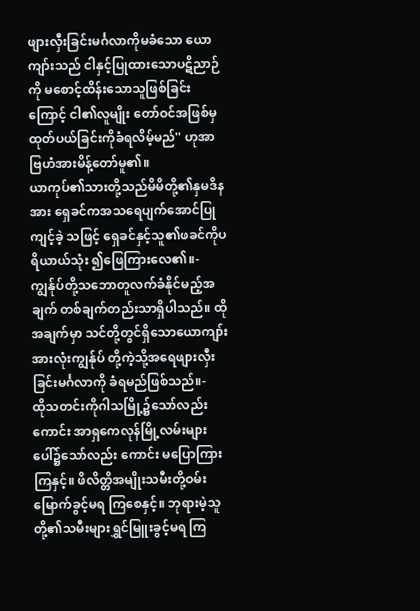ဖျားလှီးခြင်းမင်္ဂလာကိုမခံသော ယောကျာ်းသည် ငါနှင့်ပြုထားသောပဋိညာဉ်ကို မစောင့်ထိန်းသောသူဖြစ်ခြင်းကြောင့် ငါ၏လူမျိုး တော်ဝင်အဖြစ်မှထုတ်ပယ်ခြင်းကိုခံရလိမ့်မည်'' ဟုအာဗြဟံအားမိန့်တော်မူ၏။
ယာကုပ်၏သားတို့သည်မိမိတို့၏နှမဒိန အား ရှေခင်ကအသရေပျက်အောင်ပြုကျင့်ခဲ့ သဖြင့် ရှေခင်နှင့်သူ၏ဖခင်ကိုပရိယာယ်သုံး ၍ဖြေကြားလေ၏။-
ကျွန်ုပ်တို့သဘောတူလက်ခံနိုင်မည့်အချက် တစ်ချက်တည်းသာရှိပါသည်။ ထိုအချက်မှာ သင်တို့တွင်ရှိသောယောကျာ်းအားလုံးကျွန်ုပ် တို့ကဲ့သို့အရေဖျားလှီးခြင်းမင်္ဂလာကို ခံရမည်ဖြစ်သည်။-
ထိုသတင်းကိုဂါသမြို့၌သော်လည်းကောင်း အာရှကေလုန်မြို့လမ်းများပေါ်၌သော်လည်း ကောင်း မပြောကြားကြနှင့်။ ဖိလိတ္တိအမျိုးသမီးတို့ဝမ်းမြောက်ခွင့်မရ ကြစေနှင့်။ ဘုရားမဲ့သူတို့၏သမီးများရွှင်မြူးခွင့်မရ ကြ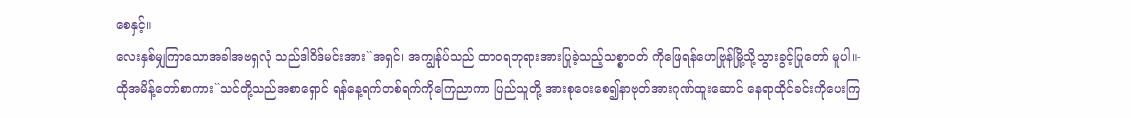စေနှင့်။
လေးနှစ်မျှကြာသောအခါအဗရှလုံ သည်ဒါဝိဒ်မင်းအား``အရှင်၊ အကျွန်ုပ်သည် ထာဝရဘုရားအားပြုခဲ့သည့်သစ္စာဝတ် ကိုဖြေရန်ဟေဗြုန်မြို့သို့သွားခွင့်ပြုတော် မူပါ။-
ထိုအမိန့်တော်စာကား``သင်တို့သည်အစာရှောင် ရန်နေ့ရက်တစ်ရက်ကိုကြေညာကာ ပြည်သူတို့ အားစုဝေးစေ၍နာဗုတ်အားဂုဏ်ထူးဆောင် နေရာထိုင်ခင်းကိုပေးကြ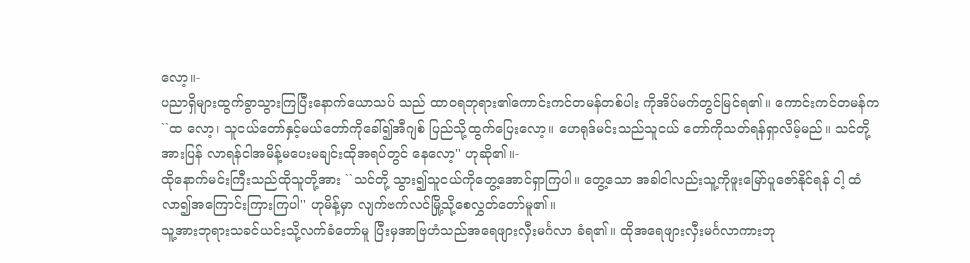လော့။-
ပညာရှိများထွက်ခွာသွားကြပြီးနောက်ယောသပ် သည် ထာဝရဘုရား၏ကောင်းကင်တမန်တစ်ပါး ကိုအိပ်မက်တွင်မြင်ရ၏။ ကောင်းကင်တမန်က ``ထ လော့၊ သူငယ်တော်နှင့်မယ်တော်ကိုခေါ်၍အီဂျစ် ပြည်သို့ထွက်ပြေးလော့။ ဟေရုဒ်မင်းသည်သူငယ် တော်ကိုသတ်ရန်ရှာလိမ့်မည်။ သင်တို့အားပြန် လာရန်ငါအမိန့်မပေးမချင်းထိုအရပ်တွင် နေလော့'' ဟုဆို၏။-
ထိုနောက်မင်းကြီးသည်ထိုသူတို့အား ``သင်တို့ သွား၍သူငယ်ကိုတွေ့အောင်ရှာကြပါ။ တွေ့သော အခါငါလည်းသူ့ကိုဖူးမြော်ပူဇော်နိုင်ရန် ငါ့ ထံလာ၍အကြောင်းကြားကြပါ'' ဟုမိန့်မှာ လျက်ဗက်လင်မြို့သို့စေလွှတ်တော်မူ၏။
သူ့အားဘုရားသခင်ယင်းသို့လက်ခံတော်မူ ပြီးမှအာဗြဟံသည်အရေဖျားလှီးမင်္ဂလာ ခံရ၏။ ထိုအရေဖျားလှီးမင်္ဂလာကားဘု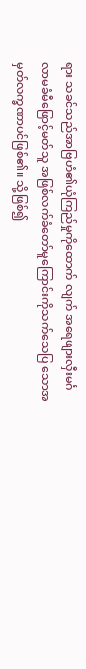ရား သခင်သည်အာဗြဟံ၏ယုံကြည်မှုကိုထောက် လျက် အရေဖျားလှီးမင်္ဂလာမခံမီဖြောင့်မတ်သူ အဖြစ်လက်ခံတော်မူကြောင်းကိုသက်သေပြ သောအမှတ်လက္ခဏာပင်ဖြစ်၏။ သို့ဖြစ်၍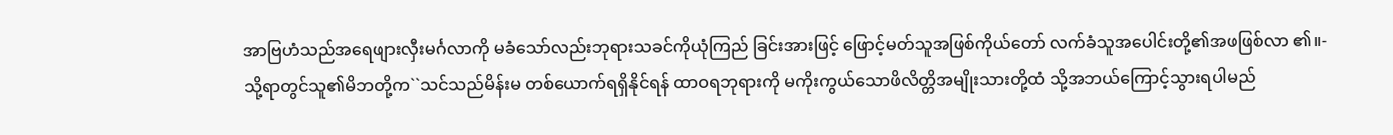အာဗြဟံသည်အရေဖျားလှီးမင်္ဂလာကို မခံသော်လည်းဘုရားသခင်ကိုယုံကြည် ခြင်းအားဖြင့် ဖြောင့်မတ်သူအဖြစ်ကိုယ်တော် လက်ခံသူအပေါင်းတို့၏အဖဖြစ်လာ ၏။-
သို့ရာတွင်သူ၏မိဘတို့က``သင်သည်မိန်းမ တစ်ယောက်ရရှိနိုင်ရန် ထာဝရဘုရားကို မကိုးကွယ်သောဖိလိတ္တိအမျိုးသားတို့ထံ သို့အဘယ်ကြောင့်သွားရပါမည်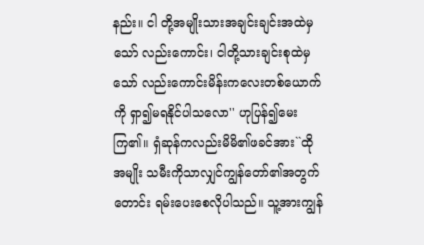နည်း။ ငါ တို့အမျိုးသားအချင်းချင်းအထဲမှသော် လည်းကောင်း၊ ငါတို့သားချင်းစုထဲမှသော် လည်းကောင်းမိန်းကလေးတစ်ယောက်ကို ရှာ၍မရနိုင်ပါသလော'' ဟုပြန်၍မေး ကြ၏။ ရှံဆုန်ကလည်းမိမိ၏ဖခင်အား``ထိုအမျိုး သမီးကိုသာလျှင်ကျွန်တော်၏အတွက်တောင်း ရမ်းပေးစေလိုပါသည်။ သူ့အားကျွန်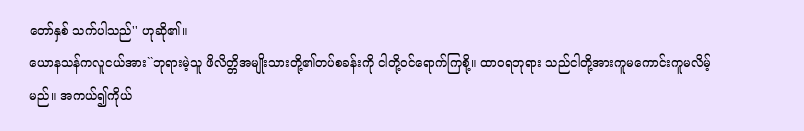တော်နှစ် သက်ပါသည်'' ဟုဆို၏။
ယောနသန်ကလူငယ်အား``ဘုရားမဲ့သူ ဖိလိတ္တိအမျိုးသားတို့၏တပ်စခန်းကို ငါတို့ဝင်ရောက်ကြစို့။ ထာဝရဘုရား သည်ငါတို့အားကူမကောင်းကူမလိမ့်မည်။ အကယ်၍ကိုယ်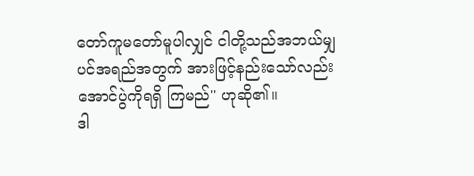တော်ကူမတော်မူပါလျှင် ငါတို့သည်အဘယ်မျှပင်အရည်အတွက် အားဖြင့်နည်းသော်လည်းအောင်ပွဲကိုရရှိ ကြမည်'' ဟုဆို၏။
ဒါ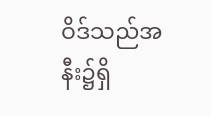ဝိဒ်သည်အနီး၌ရှိ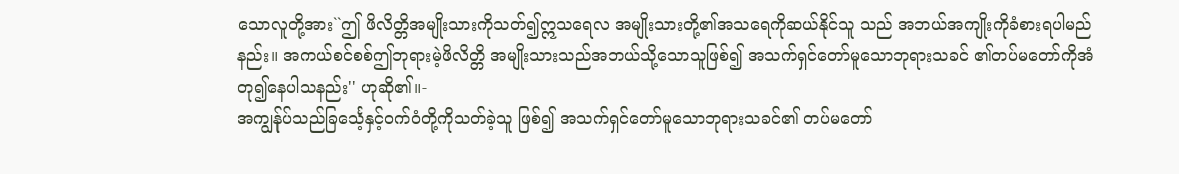သောလူတို့အား``ဤ ဖိလိတ္တိအမျိုးသားကိုသတ်၍ဣသရေလ အမျိုးသားတို့၏အသရေကိုဆယ်နိုင်သူ သည် အဘယ်အကျိုးကိုခံစားရပါမည် နည်း။ အကယ်စင်စစ်ဤဘုရားမဲ့ဖိလိတ္တိ အမျိုးသားသည်အဘယ်သို့သောသူဖြစ်၍ အသက်ရှင်တော်မူသောဘုရားသခင် ၏တပ်မတော်ကိုအံတု၍နေပါသနည်း'' ဟုဆို၏။-
အကျွန်ုပ်သည်ခြင်္သေ့နှင့်ဝက်ဝံတို့ကိုသတ်ခဲ့သူ ဖြစ်၍ အသက်ရှင်တော်မူသောဘုရားသခင်၏ တပ်မတော်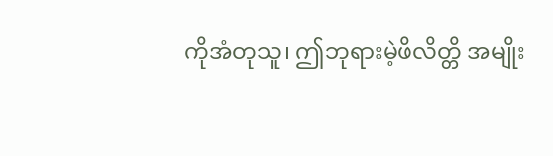ကိုအံတုသူ၊ ဤဘုရားမဲ့ဖိလိတ္တိ အမျိုး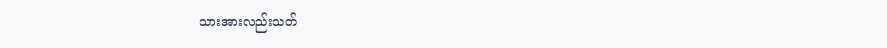သားအားလည်းသတ်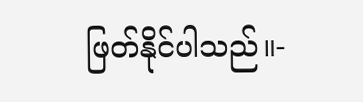ဖြတ်နိုင်ပါသည်။-